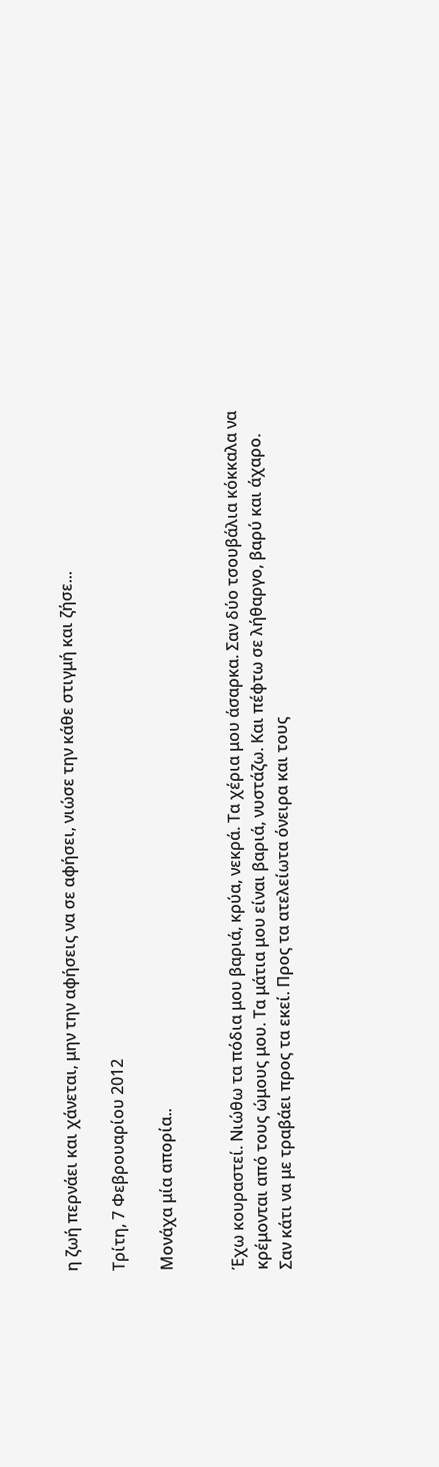η ζωή περνάει και χάνεται, μην την αφήσεις να σε αφήσει, νιώσε την κάθε στιγμή και ζήσε...

Τρίτη, 7 Φεβρουαρίου 2012

Μονάχα μία απορία..


Έχω κουραστεί. Νιώθω τα πόδια μου βαριά, κρύα, νεκρά. Τα χέρια μου άσαρκα. Σαν δύο τσουβάλια κόκκαλα να κρέμονται από τους ώμους μου. Τα μάτια μου είναι βαριά, νυστάζω. Και πέφτω σε λήθαργο, βαρύ και άχαρο. Σαν κάτι να με τραβάει προς τα εκεί. Προς τα ατελείωτα όνειρα και τους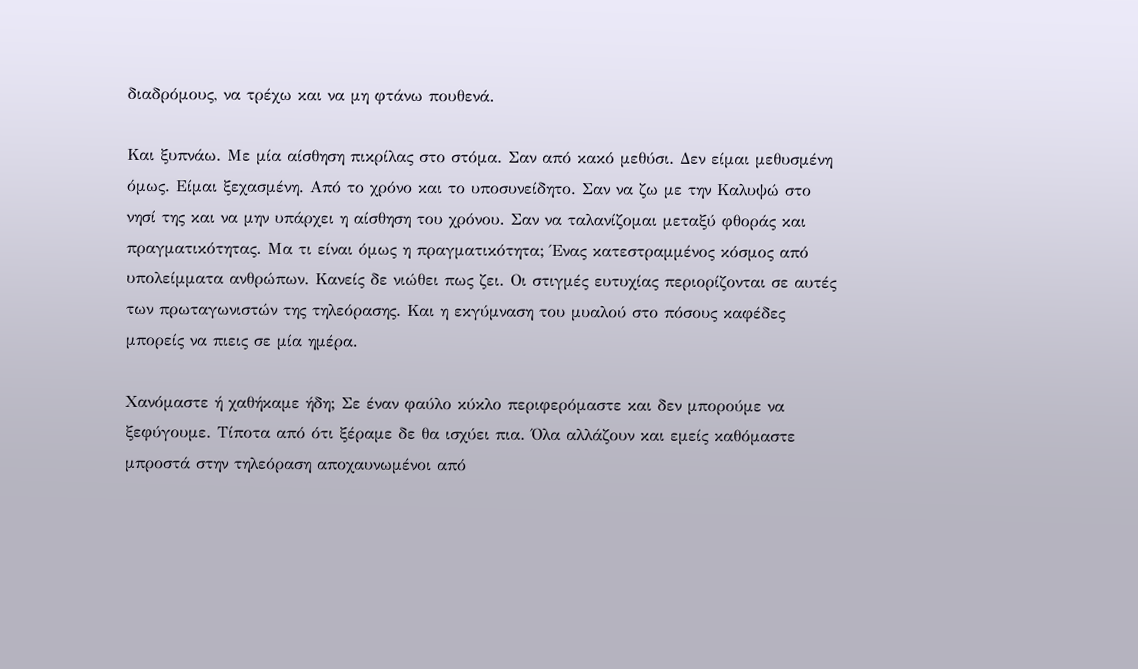διαδρόμους, να τρέχω και να μη φτάνω πουθενά.

Και ξυπνάω. Με μία αίσθηση πικρίλας στο στόμα. Σαν από κακό μεθύσι. Δεν είμαι μεθυσμένη όμως. Είμαι ξεχασμένη. Από το χρόνο και το υποσυνείδητο. Σαν να ζω με την Καλυψώ στο νησί της και να μην υπάρχει η αίσθηση του χρόνου. Σαν να ταλανίζομαι μεταξύ φθοράς και πραγματικότητας. Μα τι είναι όμως η πραγματικότητα; Ένας κατεστραμμένος κόσμος από υπολείμματα ανθρώπων. Κανείς δε νιώθει πως ζει. Οι στιγμές ευτυχίας περιορίζονται σε αυτές των πρωταγωνιστών της τηλεόρασης. Και η εκγύμναση του μυαλού στο πόσους καφέδες μπορείς να πιεις σε μία ημέρα.

Χανόμαστε ή χαθήκαμε ήδη; Σε έναν φαύλο κύκλο περιφερόμαστε και δεν μπορούμε να ξεφύγουμε. Τίποτα από ότι ξέραμε δε θα ισχύει πια. Όλα αλλάζουν και εμείς καθόμαστε μπροστά στην τηλεόραση αποχαυνωμένοι από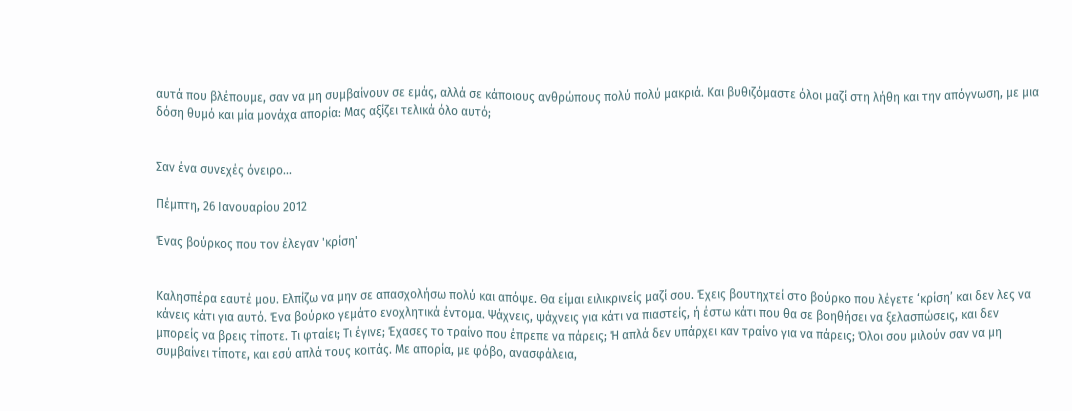αυτά που βλέπουμε, σαν να μη συμβαίνουν σε εμάς, αλλά σε κάποιους ανθρώπους πολύ πολύ μακριά. Και βυθιζόμαστε όλοι μαζί στη λήθη και την απόγνωση, με μια δόση θυμό και μία μονάχα απορία: Μας αξίζει τελικά όλο αυτό;


Σαν ένα συνεχές όνειρο...

Πέμπτη, 26 Ιανουαρίου 2012

Ένας βούρκος που τον έλεγαν 'κρίση'


Καλησπέρα εαυτέ μου. Ελπίζω να μην σε απασχολήσω πολύ και απόψε. Θα είμαι ειλικρινείς μαζί σου. Έχεις βουτηχτεί στο βούρκο που λέγετε ‘κρίση’ και δεν λες να κάνεις κάτι για αυτό. Ένα βούρκο γεμάτο ενοχλητικά έντομα. Ψάχνεις, ψάχνεις για κάτι να πιαστείς, ή έστω κάτι που θα σε βοηθήσει να ξελασπώσεις, και δεν μπορείς να βρεις τίποτε. Τι φταίει; Τι έγινε; Έχασες το τραίνο που έπρεπε να πάρεις; Ή απλά δεν υπάρχει καν τραίνο για να πάρεις; Όλοι σου μιλούν σαν να μη συμβαίνει τίποτε, και εσύ απλά τους κοιτάς. Με απορία, με φόβο, ανασφάλεια,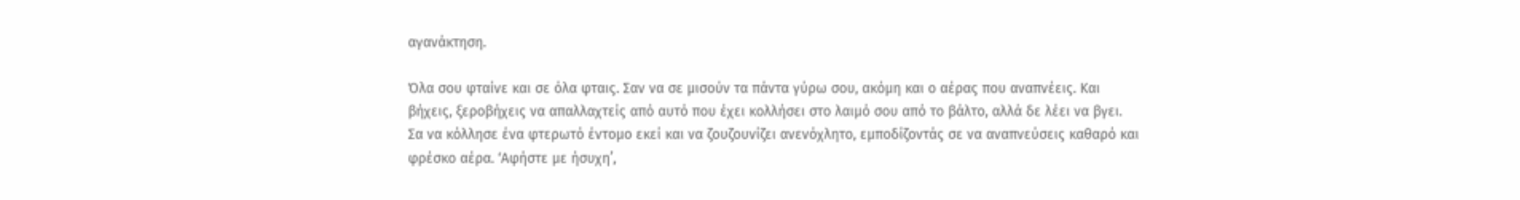αγανάκτηση.

Όλα σου φταίνε και σε όλα φταις. Σαν να σε μισούν τα πάντα γύρω σου, ακόμη και ο αέρας που αναπνέεις. Και βήχεις, ξεροβήχεις να απαλλαχτείς από αυτό που έχει κολλήσει στο λαιμό σου από το βάλτο, αλλά δε λέει να βγει. Σα να κόλλησε ένα φτερωτό έντομο εκεί και να ζουζουνίζει ανενόχλητο, εμποδίζοντάς σε να αναπνεύσεις καθαρό και φρέσκο αέρα. ‘Αφήστε με ήσυχη’,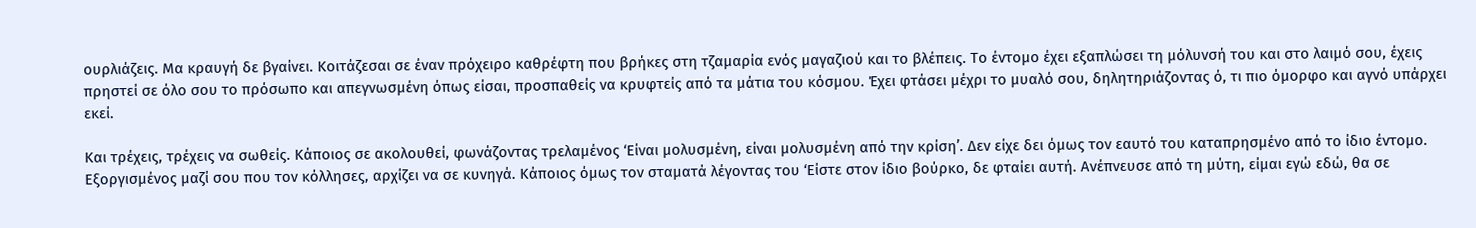ουρλιάζεις. Μα κραυγή δε βγαίνει. Κοιτάζεσαι σε έναν πρόχειρο καθρέφτη που βρήκες στη τζαμαρία ενός μαγαζιού και το βλέπεις. Το έντομο έχει εξαπλώσει τη μόλυνσή του και στο λαιμό σου, έχεις πρηστεί σε όλο σου το πρόσωπο και απεγνωσμένη όπως είσαι, προσπαθείς να κρυφτείς από τα μάτια του κόσμου. Έχει φτάσει μέχρι το μυαλό σου, δηλητηριάζοντας ό, τι πιο όμορφο και αγνό υπάρχει εκεί.

Και τρέχεις, τρέχεις να σωθείς. Κάποιος σε ακολουθεί, φωνάζοντας τρελαμένος ‘Είναι μολυσμένη, είναι μολυσμένη από την κρίση’. Δεν είχε δει όμως τον εαυτό του καταπρησμένο από το ίδιο έντομο. Εξοργισμένος μαζί σου που τον κόλλησες, αρχίζει να σε κυνηγά. Κάποιος όμως τον σταματά λέγοντας του ‘Είστε στον ίδιο βούρκο, δε φταίει αυτή. Ανέπνευσε από τη μύτη, είμαι εγώ εδώ, θα σε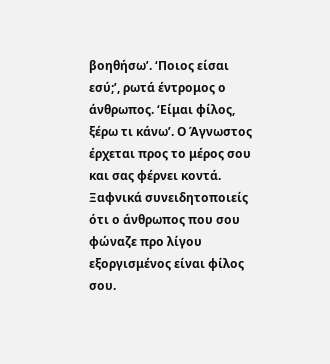βοηθήσω’. ‘Ποιος είσαι εσύ;’, ρωτά έντρομος ο άνθρωπος. ‘Είμαι φίλος, ξέρω τι κάνω’. Ο Άγνωστος έρχεται προς το μέρος σου και σας φέρνει κοντά. Ξαφνικά συνειδητοποιείς ότι ο άνθρωπος που σου φώναζε προ λίγου εξοργισμένος είναι φίλος σου.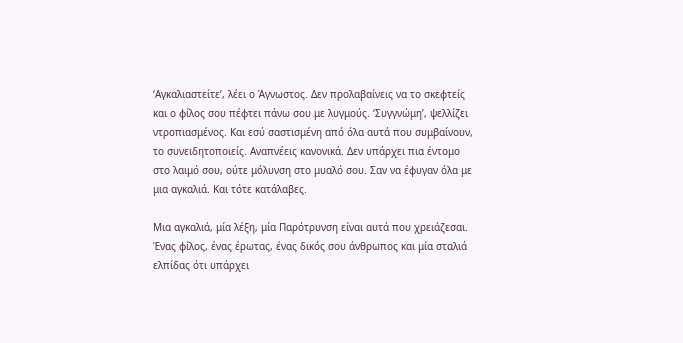‘Αγκαλιαστείτε’, λέει ο Άγνωστος. Δεν προλαβαίνεις να το σκεφτείς και ο φίλος σου πέφτει πάνω σου με λυγμούς. ‘Συγγνώμη’, ψελλίζει ντροπιασμένος. Και εσύ σαστισμένη από όλα αυτά που συμβαίνουν, το συνειδητοποιείς. Αναπνέεις κανονικά. Δεν υπάρχει πια έντομο στο λαιμό σου, ούτε μόλυνση στο μυαλό σου. Σαν να έφυγαν όλα με μια αγκαλιά. Και τότε κατάλαβες.

Μια αγκαλιά, μία λέξη, μία Παρότρυνση είναι αυτά που χρειάζεσαι. Ένας φίλος, ένας έρωτας, ένας δικός σου άνθρωπος και μία σταλιά ελπίδας ότι υπάρχει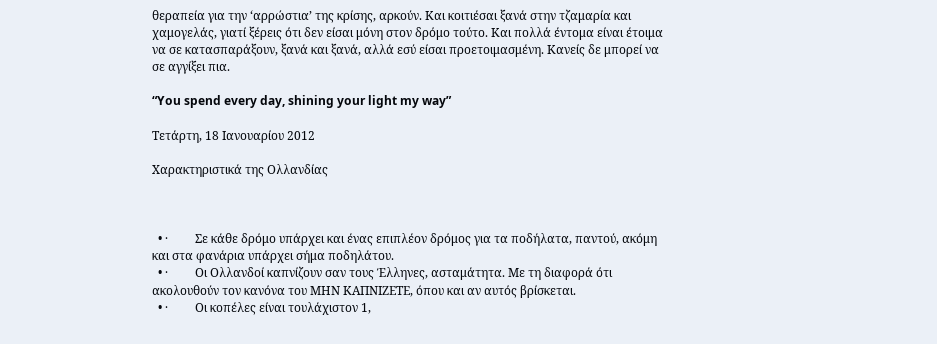θεραπεία για την ‘αρρώστια’ της κρίσης, αρκούν. Και κοιτιέσαι ξανά στην τζαμαρία και χαμογελάς, γιατί ξέρεις ότι δεν είσαι μόνη στον δρόμο τούτο. Και πολλά έντομα είναι έτοιμα να σε κατασπαράξουν, ξανά και ξανά, αλλά εσύ είσαι προετοιμασμένη. Κανείς δε μπορεί να σε αγγίξει πια.

“You spend every day, shining your light my way”

Τετάρτη, 18 Ιανουαρίου 2012

Χαρακτηριστικά της Ολλανδίας



  • ·         Σε κάθε δρόμο υπάρχει και ένας επιπλέον δρόμος για τα ποδήλατα, παντού, ακόμη και στα φανάρια υπάρχει σήμα ποδηλάτου.
  • ·         Οι Ολλανδοί καπνίζουν σαν τους Έλληνες, ασταμάτητα. Με τη διαφορά ότι ακολουθούν τον κανόνα του ΜΗΝ ΚΑΠΝΙΖΕΤΕ, όπου και αν αυτός βρίσκεται.
  • ·         Οι κοπέλες είναι τουλάχιστον 1,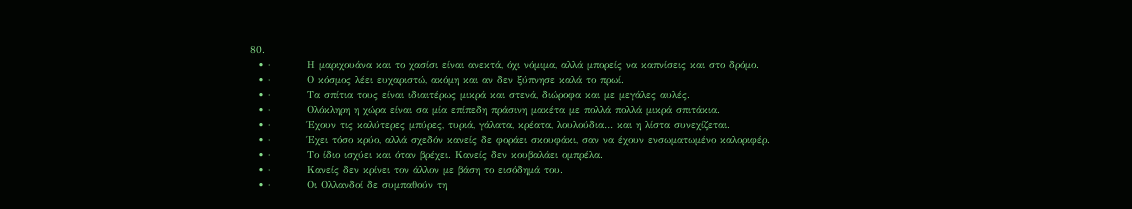80.
  • ·         Η μαριχουάνα και το χασίσι είναι ανεκτά, όχι νόμιμα, αλλά μπορείς να καπνίσεις και στο δρόμο.
  • ·         Ο κόσμος λέει ευχαριστώ, ακόμη και αν δεν ξύπνησε καλά το πρωί.
  • ·         Τα σπίτια τους είναι ιδιαιτέρως μικρά και στενά, διώροφα και με μεγάλες αυλές.
  • ·         Ολόκληρη η χώρα είναι σα μία επίπεδη πράσινη μακέτα με πολλά πολλά μικρά σπιτάκια.
  • ·         Έχουν τις καλύτερες μπύρες, τυριά, γάλατα, κρέατα, λουλούδια… και η λίστα συνεχίζεται.
  • ·         Έχει τόσο κρύο, αλλά σχεδόν κανείς δε φοράει σκουφάκι, σαν να έχουν ενσωματωμένο καλοριφέρ.
  • ·         Το ίδιο ισχύει και όταν βρέχει. Κανείς δεν κουβαλάει ομπρέλα.
  • ·         Κανείς δεν κρίνει τον άλλον με βάση το εισόδημά του.
  • ·         Οι Ολλανδοί δε συμπαθούν τη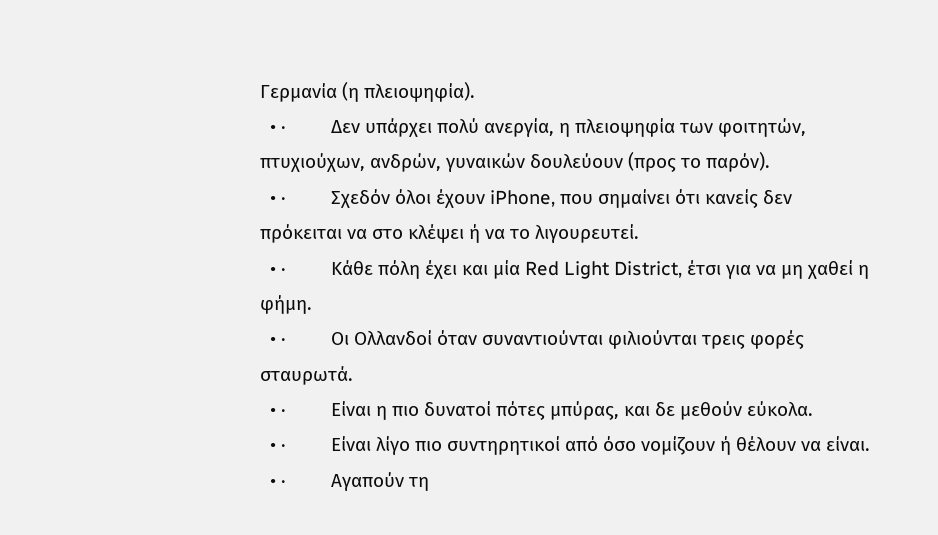Γερμανία (η πλειοψηφία).
  • ·         Δεν υπάρχει πολύ ανεργία, η πλειοψηφία των φοιτητών, πτυχιούχων, ανδρών, γυναικών δουλεύουν (προς το παρόν).
  • ·         Σχεδόν όλοι έχουν iPhone, που σημαίνει ότι κανείς δεν πρόκειται να στο κλέψει ή να το λιγουρευτεί.
  • ·         Κάθε πόλη έχει και μία Red Light District, έτσι για να μη χαθεί η φήμη.
  • ·         Οι Ολλανδοί όταν συναντιούνται φιλιούνται τρεις φορές σταυρωτά.
  • ·         Είναι η πιο δυνατοί πότες μπύρας, και δε μεθούν εύκολα.
  • ·         Είναι λίγο πιο συντηρητικοί από όσο νομίζουν ή θέλουν να είναι.
  • ·         Αγαπούν τη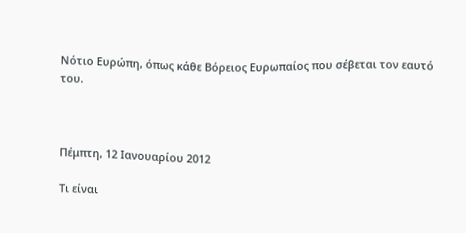Νότιο Ευρώπη, όπως κάθε Βόρειος Ευρωπαίος που σέβεται τον εαυτό του.



Πέμπτη, 12 Ιανουαρίου 2012

Τι είναι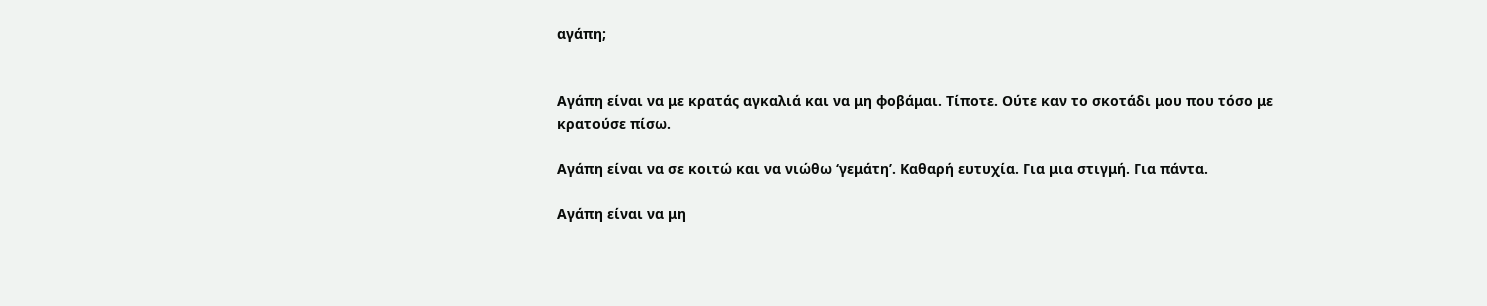αγάπη;


Αγάπη είναι να με κρατάς αγκαλιά και να μη φοβάμαι. Τίποτε. Ούτε καν το σκοτάδι μου που τόσο με κρατούσε πίσω.

Αγάπη είναι να σε κοιτώ και να νιώθω ‘γεμάτη’. Καθαρή ευτυχία. Για μια στιγμή. Για πάντα.

Αγάπη είναι να μη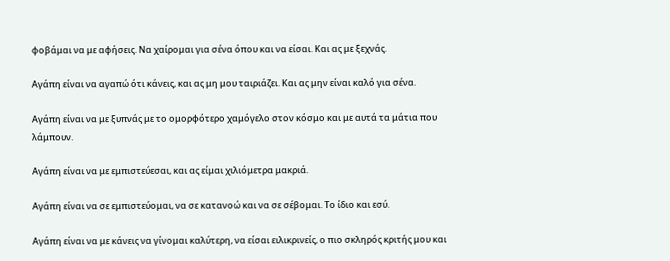φοβάμαι να με αφήσεις. Να χαίρομαι για σένα όπου και να είσαι. Και ας με ξεχνάς.

Αγάπη είναι να αγαπώ ότι κάνεις, και ας μη μου ταιριάζει. Και ας μην είναι καλό για σένα.

Αγάπη είναι να με ξυπνάς με το ομορφότερο χαμόγελο στον κόσμο και με αυτά τα μάτια που λάμπουν.

Αγάπη είναι να με εμπιστεύεσαι, και ας είμαι χιλιόμετρα μακριά.

Αγάπη είναι να σε εμπιστεύομαι, να σε κατανοώ και να σε σέβομαι. Το ίδιο και εσύ.

Αγάπη είναι να με κάνεις να γίνομαι καλύτερη, να είσαι ειλικρινείς, ο πιο σκληρός κριτής μου και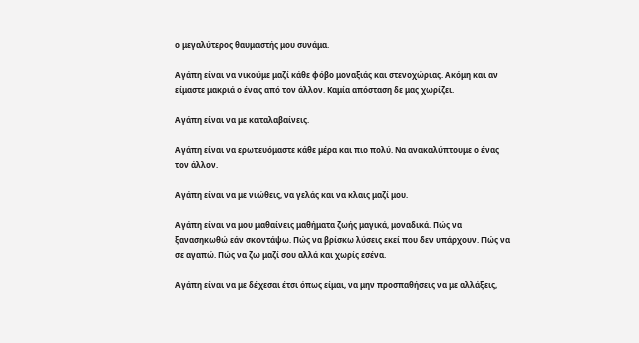ο μεγαλύτερος θαυμαστής μου συνάμα.

Αγάπη είναι να νικούμε μαζί κάθε φόβο μοναξιάς και στενοχώριας. Ακόμη και αν είμαστε μακριά ο ένας από τον άλλον. Καμία απόσταση δε μας χωρίζει.

Αγάπη είναι να με καταλαβαίνεις.

Αγάπη είναι να ερωτευόμαστε κάθε μέρα και πιο πολύ. Να ανακαλύπτουμε ο ένας τον άλλον.

Αγάπη είναι να με νιώθεις, να γελάς και να κλαις μαζί μου.

Αγάπη είναι να μου μαθαίνεις μαθήματα ζωής μαγικά, μοναδικά. Πώς να ξανασηκωθώ εάν σκοντάψω. Πώς να βρίσκω λύσεις εκεί που δεν υπάρχουν. Πώς να σε αγαπώ. Πώς να ζω μαζί σου αλλά και χωρίς εσένα.

Αγάπη είναι να με δέχεσαι έτσι όπως είμαι, να μην προσπαθήσεις να με αλλάξεις,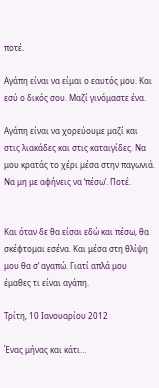ποτέ.

Αγάπη είναι να είμαι ο εαυτός μου. Και εσύ ο δικός σου. Μαζί γινόμαστε ένα.

Αγάπη είναι να χορεύουμε μαζί και στις λιακάδες και στις καταιγίδες. Να μου κρατάς το χέρι μέσα στην παγωνιά. Να μη με αφήνεις να ‘πέσω’. Ποτέ.


Και όταν δε θα είσαι εδώ και πέσω, θα σκέφτομαι εσένα. Και μέσα στη θλίψη μου θα σ’ αγαπώ. Γιατί απλά μου έμαθες τι είναι αγάπη.

Τρίτη, 10 Ιανουαρίου 2012

Ένας μήνας και κάτι…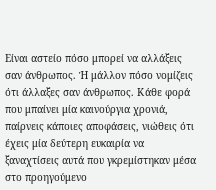Είναι αστείο πόσο μπορεί να αλλάξεις σαν άνθρωπος. Ή μάλλον πόσο νομίζεις ότι άλλαξες σαν άνθρωπος. Κάθε φορά που μπαίνει μία καινούργια χρονιά, παίρνεις κάποιες αποφάσεις, νιώθεις ότι έχεις μία δεύτερη ευκαιρία να ξαναχτίσεις αυτά που γκρεμίστηκαν μέσα στο προηγούμενο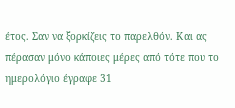έτος. Σαν να ξορκίζεις το παρελθόν. Και ας πέρασαν μόνο κάποιες μέρες από τότε που το ημερολόγιο έγραφε 31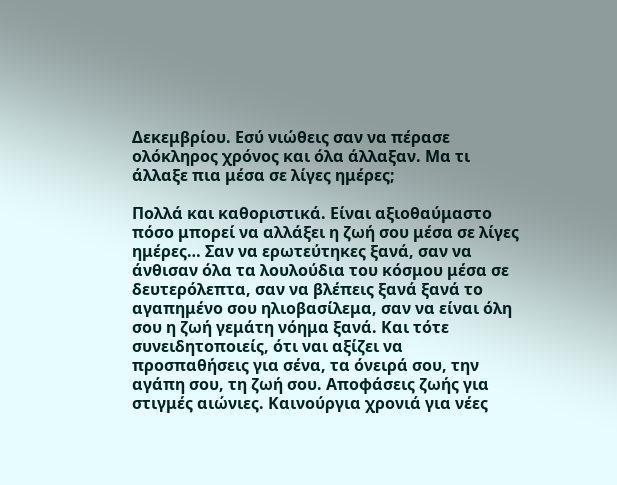Δεκεμβρίου. Εσύ νιώθεις σαν να πέρασε ολόκληρος χρόνος και όλα άλλαξαν. Μα τι άλλαξε πια μέσα σε λίγες ημέρες;

Πολλά και καθοριστικά. Είναι αξιοθαύμαστο πόσο μπορεί να αλλάξει η ζωή σου μέσα σε λίγες ημέρες… Σαν να ερωτεύτηκες ξανά, σαν να άνθισαν όλα τα λουλούδια του κόσμου μέσα σε δευτερόλεπτα, σαν να βλέπεις ξανά ξανά το αγαπημένο σου ηλιοβασίλεμα, σαν να είναι όλη σου η ζωή γεμάτη νόημα ξανά. Και τότε συνειδητοποιείς, ότι ναι αξίζει να προσπαθήσεις για σένα, τα όνειρά σου, την αγάπη σου, τη ζωή σου. Αποφάσεις ζωής για στιγμές αιώνιες. Καινούργια χρονιά για νέες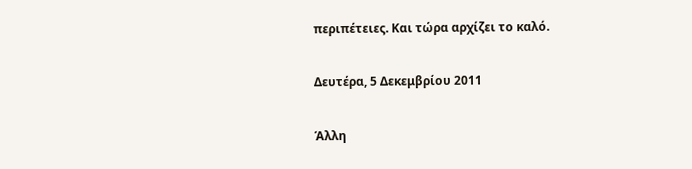περιπέτειες. Και τώρα αρχίζει το καλό.

Δευτέρα, 5 Δεκεμβρίου 2011

Άλλη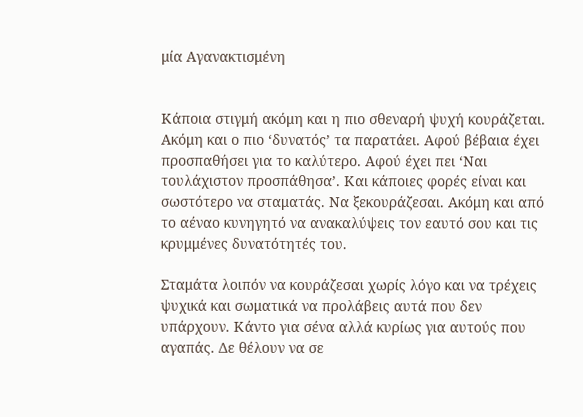μία Αγανακτισμένη


Κάποια στιγμή ακόμη και η πιο σθεναρή ψυχή κουράζεται. Ακόμη και ο πιο ‘δυνατός’ τα παρατάει. Αφού βέβαια έχει προσπαθήσει για το καλύτερο. Αφού έχει πει ‘Ναι τουλάχιστον προσπάθησα’. Και κάποιες φορές είναι και σωστότερο να σταματάς. Να ξεκουράζεσαι. Ακόμη και από το αέναο κυνηγητό να ανακαλύψεις τον εαυτό σου και τις κρυμμένες δυνατότητές του.

Σταμάτα λοιπόν να κουράζεσαι χωρίς λόγο και να τρέχεις ψυχικά και σωματικά να προλάβεις αυτά που δεν υπάρχουν. Κάντο για σένα αλλά κυρίως για αυτούς που αγαπάς. Δε θέλουν να σε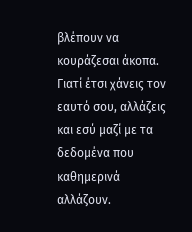βλέπουν να κουράζεσαι άκοπα. Γιατί έτσι χάνεις τον εαυτό σου, αλλάζεις και εσύ μαζί με τα δεδομένα που καθημερινά αλλάζουν.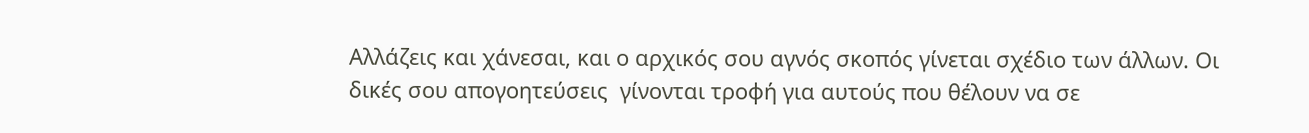Αλλάζεις και χάνεσαι, και ο αρχικός σου αγνός σκοπός γίνεται σχέδιο των άλλων. Οι δικές σου απογοητεύσεις  γίνονται τροφή για αυτούς που θέλουν να σε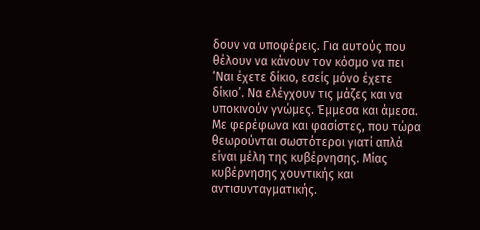δουν να υποφέρεις. Για αυτούς που θέλουν να κάνουν τον κόσμο να πει ‘Ναι έχετε δίκιο, εσείς μόνο έχετε δίκιο’. Να ελέγχουν τις μάζες και να υποκινούν γνώμες. Έμμεσα και άμεσα. Με φερέφωνα και φασίστες, που τώρα θεωρούνται σωστότεροι γιατί απλά είναι μέλη της κυβέρνησης. Μίας κυβέρνησης χουντικής και αντισυνταγματικής.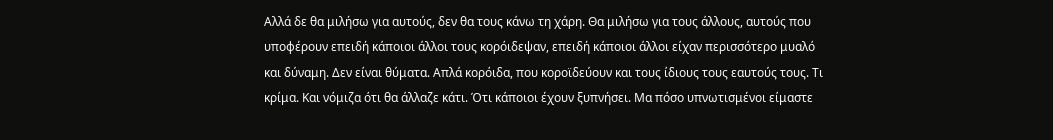Αλλά δε θα μιλήσω για αυτούς, δεν θα τους κάνω τη χάρη. Θα μιλήσω για τους άλλους, αυτούς που υποφέρουν επειδή κάποιοι άλλοι τους κορόιδεψαν, επειδή κάποιοι άλλοι είχαν περισσότερο μυαλό και δύναμη. Δεν είναι θύματα. Απλά κορόιδα, που κοροϊδεύουν και τους ίδιους τους εαυτούς τους. Τι κρίμα. Και νόμιζα ότι θα άλλαζε κάτι. Ότι κάποιοι έχουν ξυπνήσει. Μα πόσο υπνωτισμένοι είμαστε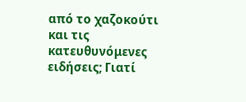από το χαζοκούτι και τις κατευθυνόμενες ειδήσεις; Γιατί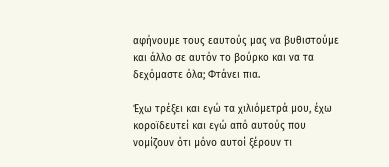αφήνουμε τους εαυτούς μας να βυθιστούμε και άλλο σε αυτόν το βούρκο και να τα δεχόμαστε όλα; Φτάνει πια.

Έχω τρέξει και εγώ τα χιλιόμετρά μου, έχω κοροϊδευτεί και εγώ από αυτούς που νομίζουν ότι μόνο αυτοί ξέρουν τι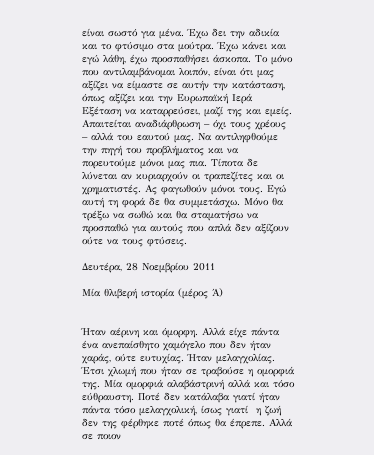είναι σωστό για μένα. Έχω δει την αδικία και το φτύσιμο στα μούτρα. Έχω κάνει και εγώ λάθη, έχω προσπαθήσει άσκοπα. Το μόνο που αντιλαμβάνομαι λοιπόν, είναι ότι μας αξίζει να είμαστε σε αυτήν την κατάσταση, όπως αξίζει και την Ευρωπαϊκή Ιερά Εξέταση να καταρρεύσει, μαζί της και εμείς. Απαιτείται αναδιάρθρωση – όχι τους χρέους – αλλά του εαυτού μας. Να αντιληφθούμε την πηγή του προβλήματος και να πορευτούμε μόνοι μας πια. Τίποτα δε λύνεται αν κυριαρχούν οι τραπεζίτες και οι χρηματιστές. Ας φαγωθούν μόνοι τους. Εγώ αυτή τη φορά δε θα συμμετάσχω. Μόνο θα τρέξω να σωθώ και θα σταματήσω να προσπαθώ για αυτούς που απλά δεν αξίζουν ούτε να τους φτύσεις.

Δευτέρα, 28 Νοεμβρίου 2011

Μία θλιβερή ιστορία (μέρος Ά)


Ήταν αέρινη και όμορφη. Αλλά είχε πάντα ένα ανεπαίσθητο χαμόγελο που δεν ήταν χαράς, ούτε ευτυχίας. Ήταν μελαγχολίας. Έτσι χλωμή που ήταν σε τραβούσε η ομορφιά της. Μία ομορφιά αλαβάστρινή αλλά και τόσο εύθραυστη. Ποτέ δεν κατάλαβα γιατί ήταν πάντα τόσο μελαγχολική, ίσως γιατί  η ζωή δεν της φέρθηκε ποτέ όπως θα έπρεπε. Αλλά σε ποιον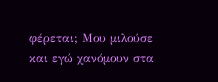φέρεται; Μου μιλούσε και εγώ χανόμουν στα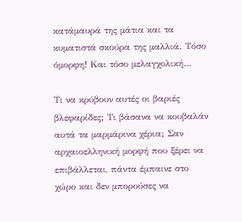κατάμαυρά της μάτια και τα κυματιστά σκούρα της μαλλιά. Τόσο όμορφη! Και τόσο μελαγχολική…

Τι να κρύβουν αυτές οι βαριές βλεφαρίδες; Τι βάσανα να κουβαλάν αυτά τα μαρμάρινα χέρια; Σαν αρχαιοελληνική μορφή που ξέρει να επιβάλλεται, πάντα έμπαινε στο χώρο και δεν μπορούσες να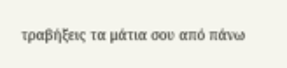τραβήξεις τα μάτια σου από πάνω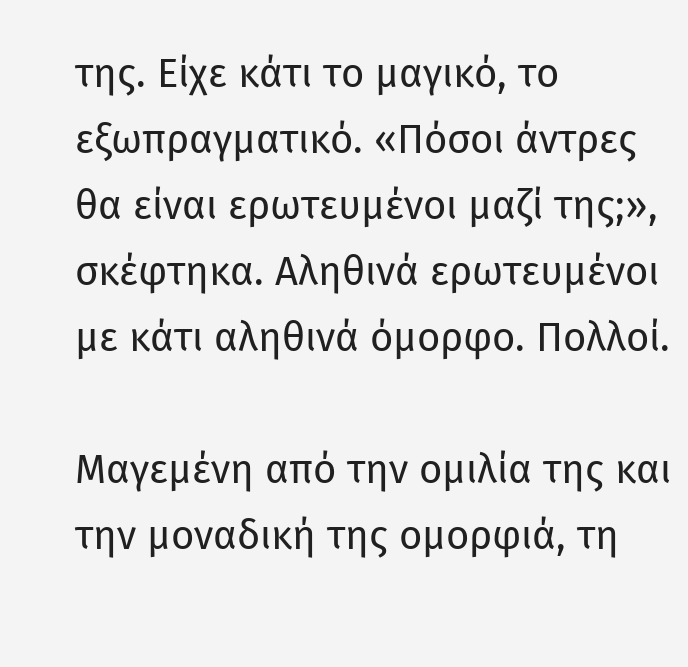της. Είχε κάτι το μαγικό, το εξωπραγματικό. «Πόσοι άντρες θα είναι ερωτευμένοι μαζί της;», σκέφτηκα. Αληθινά ερωτευμένοι με κάτι αληθινά όμορφο. Πολλοί.

Μαγεμένη από την ομιλία της και την μοναδική της ομορφιά, τη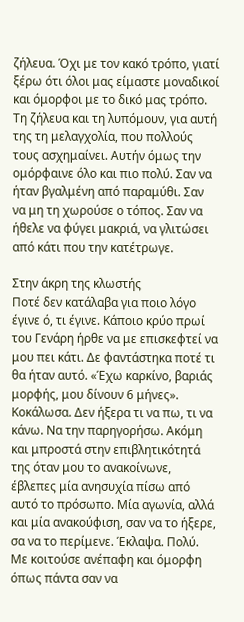ζήλευα. Όχι με τον κακό τρόπο, γιατί ξέρω ότι όλοι μας είμαστε μοναδικοί και όμορφοι με το δικό μας τρόπο. Τη ζήλευα και τη λυπόμουν, για αυτή της τη μελαγχολία, που πολλούς τους ασχημαίνει. Αυτήν όμως την ομόρφαινε όλο και πιο πολύ. Σαν να ήταν βγαλμένη από παραμύθι. Σαν να μη τη χωρούσε ο τόπος. Σαν να ήθελε να φύγει μακριά, να γλιτώσει από κάτι που την κατέτρωγε.

Στην άκρη της κλωστής
Ποτέ δεν κατάλαβα για ποιο λόγο έγινε ό, τι έγινε. Κάποιο κρύο πρωί του Γενάρη ήρθε να με επισκεφτεί να μου πει κάτι. Δε φαντάστηκα ποτέ τι θα ήταν αυτό. «Έχω καρκίνο, βαριάς μορφής, μου δίνουν 6 μήνες». Κοκάλωσα. Δεν ήξερα τι να πω, τι να κάνω. Να την παρηγορήσω. Ακόμη και μπροστά στην επιβλητικότητά της όταν μου το ανακοίνωνε, έβλεπες μία ανησυχία πίσω από αυτό το πρόσωπο. Μία αγωνία, αλλά και μία ανακούφιση, σαν να το ήξερε, σα να το περίμενε. Έκλαψα. Πολύ. Με κοιτούσε ανέπαφη και όμορφη όπως πάντα σαν να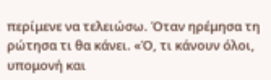περίμενε να τελειώσω. Όταν ηρέμησα τη ρώτησα τι θα κάνει. «Ό, τι κάνουν όλοι, υπομονή και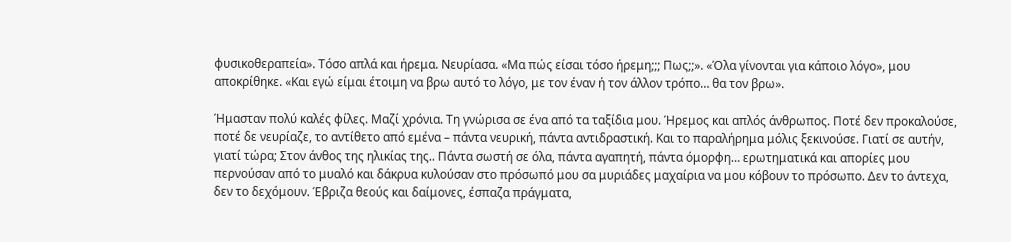φυσικοθεραπεία». Τόσο απλά και ήρεμα. Νευρίασα. «Μα πώς είσαι τόσο ήρεμη;;; Πως;;». «Όλα γίνονται για κάποιο λόγο», μου αποκρίθηκε. «Και εγώ είμαι έτοιμη να βρω αυτό το λόγο, με τον έναν ή τον άλλον τρόπο… θα τον βρω».

Ήμασταν πολύ καλές φίλες. Μαζί χρόνια. Τη γνώρισα σε ένα από τα ταξίδια μου. Ήρεμος και απλός άνθρωπος. Ποτέ δεν προκαλούσε, ποτέ δε νευρίαζε, το αντίθετο από εμένα – πάντα νευρική, πάντα αντιδραστική. Και το παραλήρημα μόλις ξεκινούσε. Γιατί σε αυτήν, γιατί τώρα; Στον άνθος της ηλικίας της.. Πάντα σωστή σε όλα, πάντα αγαπητή, πάντα όμορφη… ερωτηματικά και απορίες μου περνούσαν από το μυαλό και δάκρυα κυλούσαν στο πρόσωπό μου σα μυριάδες μαχαίρια να μου κόβουν το πρόσωπο. Δεν το άντεχα, δεν το δεχόμουν. Έβριζα θεούς και δαίμονες, έσπαζα πράγματα,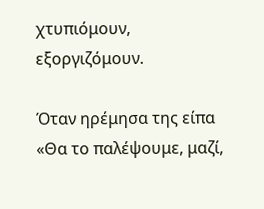χτυπιόμουν, εξοργιζόμουν.

Όταν ηρέμησα της είπα «Θα το παλέψουμε, μαζί,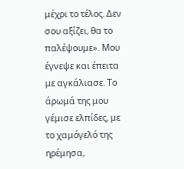μέχρι το τέλος. Δεν σου αξίζει, θα το παλέψουμε». Μου έγνεψε και έπειτα με αγκάλιασε. Το άρωμά της μου γέμισε ελπίδες, με το χαμόγελό της ηρέμησα,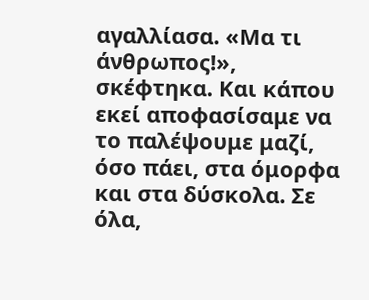αγαλλίασα. «Μα τι άνθρωπος!», σκέφτηκα. Και κάπου εκεί αποφασίσαμε να το παλέψουμε μαζί, όσο πάει, στα όμορφα και στα δύσκολα. Σε όλα,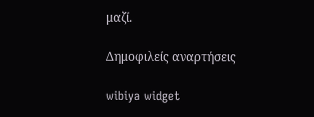μαζί.

Δημοφιλείς αναρτήσεις

wibiya widget